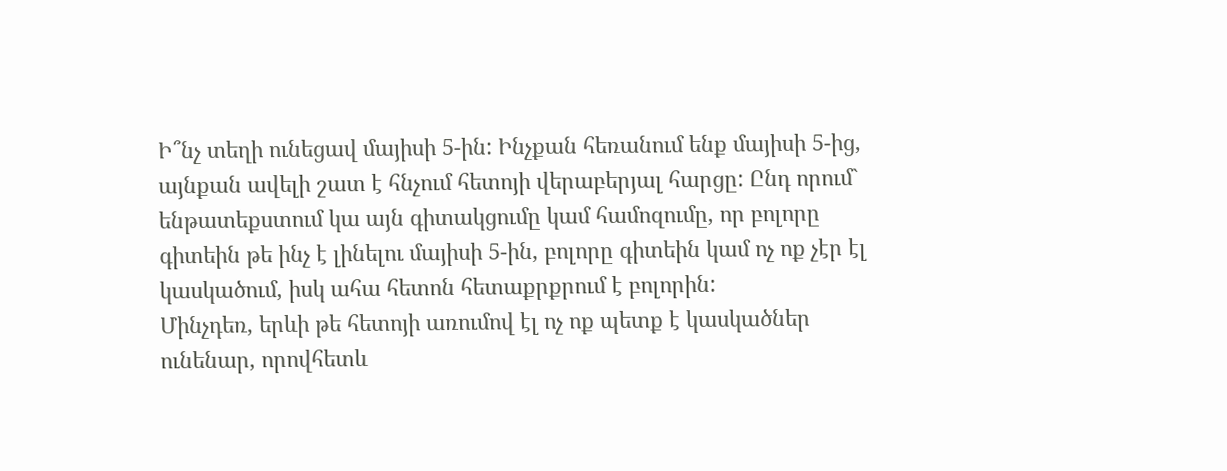Ի՞նչ տեղի ունեցավ մայիսի 5-ին: Ինչքան հեռանում ենք մայիսի 5-ից, այնքան ավելի շատ է հնչում հետոյի վերաբերյալ հարցը: Ընդ որում` ենթատեքստում կա այն գիտակցումը կամ համոզումը, որ բոլորը գիտեին թե ինչ է լինելու մայիսի 5-ին, բոլորը գիտեին կամ ոչ ոք չէր էլ կասկածում, իսկ ահա հետոն հետաքրքրում է բոլորին:
Մինչդեռ, երևի թե հետոյի առումով էլ ոչ ոք պետք է կասկածներ ունենար, որովհետև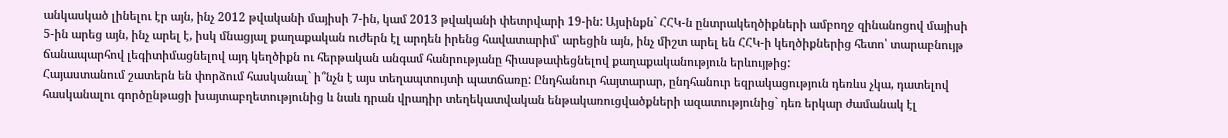անկասկած լինելու էր այն, ինչ 2012 թվականի մայիսի 7-ին, կամ 2013 թվականի փետրվարի 19-ին: Այսինքն` ՀՀԿ-ն ընտրակեղծիքների ամբողջ զինանոցով մայիսի 5-ին արեց այն, ինչ արել է, իսկ մնացյալ քաղաքական ուժերն էլ արդեն իրենց հավատարիմ՝ արեցին այն, ինչ միշտ արել են ՀՀԿ-ի կեղծիքներից հետո՝ տարաբնույթ ճանապարհով լեգիտիմացնելով այդ կեղծիքն ու հերթական անգամ հանրությանը հիասթափեցնելով քաղաքականություն երևույթից:
Հայաստանում շատերն են փորձում հասկանալ` ի՞նչն է այս տեղապտույտի պատճառը: Ընդհանուր հայտարար, ընդհանուր եզրակացություն դեռևս չկա, դատելով հասկանալու գործընթացի խայտաբղետությունից և նաև դրան վրադիր տեղեկատվական ենթակառուցվածքների ազատությունից` դեռ երկար ժամանակ էլ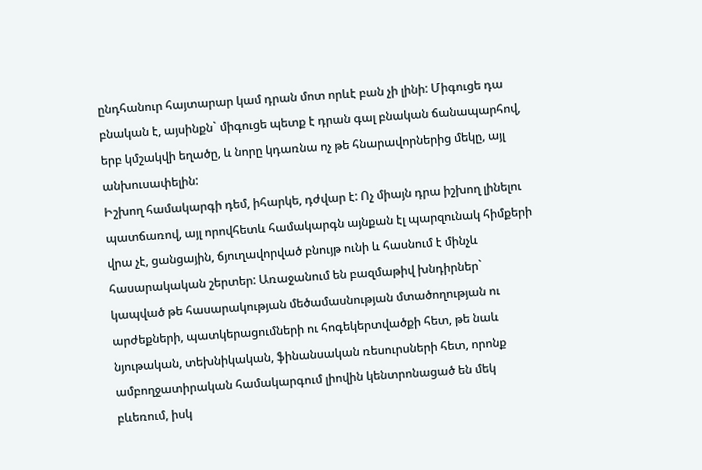ընդհանուր հայտարար կամ դրան մոտ որևէ բան չի լինի: Միգուցե դա բնական է, այսինքն` միգուցե պետք է դրան գալ բնական ճանապարհով, երբ կմշակվի եղածը, և նորը կդառնա ոչ թե հնարավորներից մեկը, այլ անխուսափելին:
Իշխող համակարգի դեմ, իհարկե, դժվար է: Ոչ միայն դրա իշխող լինելու պատճառով, այլ որովհետև համակարգն այնքան էլ պարզունակ հիմքերի վրա չէ, ցանցային, ճյուղավորված բնույթ ունի և հասնում է մինչև հասարակական շերտեր: Առաջանում են բազմաթիվ խնդիրներ` կապված թե հասարակության մեծամասնության մտածողության ու արժեքների, պատկերացումների ու հոգեկերտվածքի հետ, թե նաև նյութական, տեխնիկական, ֆինանսական ռեսուրսների հետ, որոնք ամբողջատիրական համակարգում լիովին կենտրոնացած են մեկ բևեռում, իսկ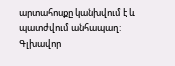արտահոսքը կանխվում է և պատժվում անհապաղ:
Գլխավոր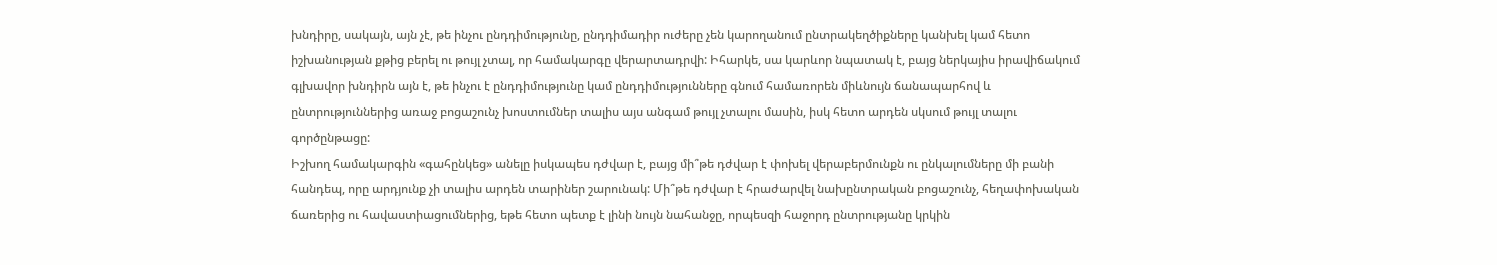խնդիրը, սակայն, այն չէ, թե ինչու ընդդիմությունը, ընդդիմադիր ուժերը չեն կարողանում ընտրակեղծիքները կանխել կամ հետո իշխանության քթից բերել ու թույլ չտալ, որ համակարգը վերարտադրվի: Իհարկե, սա կարևոր նպատակ է, բայց ներկայիս իրավիճակում գլխավոր խնդիրն այն է, թե ինչու է ընդդիմությունը կամ ընդդիմությունները գնում համառորեն միևնույն ճանապարհով և ընտրություններից առաջ բոցաշունչ խոստումներ տալիս այս անգամ թույլ չտալու մասին, իսկ հետո արդեն սկսում թույլ տալու գործընթացը:
Իշխող համակարգին «գահընկեց» անելը իսկապես դժվար է, բայց մի՞թե դժվար է փոխել վերաբերմունքն ու ընկալումները մի բանի հանդեպ, որը արդյունք չի տալիս արդեն տարիներ շարունակ: Մի՞թե դժվար է հրաժարվել նախընտրական բոցաշունչ, հեղափոխական ճառերից ու հավաստիացումներից, եթե հետո պետք է լինի նույն նահանջը, որպեսզի հաջորդ ընտրությանը կրկին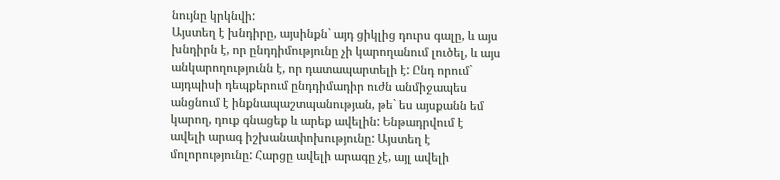նույնը կրկնվի:
Այստեղ է խնդիրը, այսինքն` այդ ցիկլից դուրս գալը, և այս խնդիրն է, որ ընդդիմությունը չի կարողանում լուծել, և այս անկարողությունն է, որ դատապարտելի է: Ընդ որում` այդպիսի դեպքերում ընդդիմադիր ուժն անմիջապես անցնում է ինքնապաշտպանության, թե` ես այսքանն եմ կարող, դուք գնացեք և արեք ավելին: Ենթադրվում է ավելի արագ իշխանափոխությունը: Այստեղ է մոլորությունը: Հարցը ավելի արագը չէ, այլ ավելի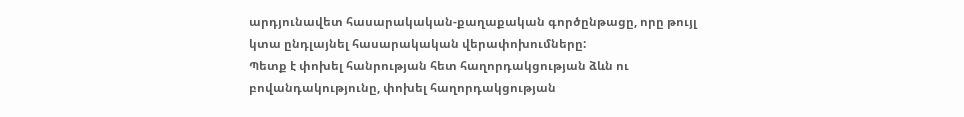արդյունավետ հասարակական-քաղաքական գործընթացը, որը թույլ կտա ընդլայնել հասարակական վերափոխումները:
Պետք է փոխել հանրության հետ հաղորդակցության ձևն ու բովանդակությունը, փոխել հաղորդակցության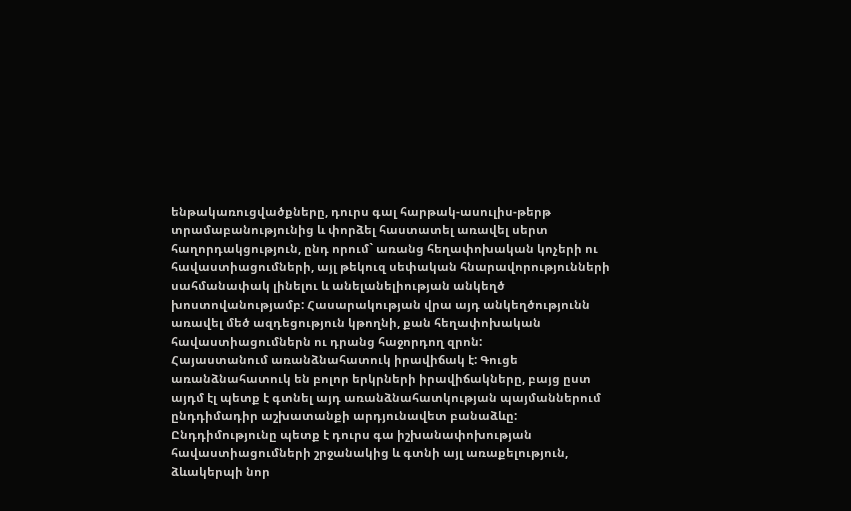ենթակառուցվածքները, դուրս գալ հարթակ-ասուլիս-թերթ տրամաբանությունից և փորձել հաստատել առավել սերտ հաղորդակցություն, ընդ որում` առանց հեղափոխական կոչերի ու հավաստիացումների, այլ թեկուզ սեփական հնարավորությունների սահմանափակ լինելու և անելանելիության անկեղծ խոստովանությամբ: Հասարակության վրա այդ անկեղծությունն առավել մեծ ազդեցություն կթողնի, քան հեղափոխական հավաստիացումներն ու դրանց հաջորդող զրոն:
Հայաստանում առանձնահատուկ իրավիճակ է: Գուցե առանձնահատուկ են բոլոր երկրների իրավիճակները, բայց ըստ այդմ էլ պետք է գտնել այդ առանձնահատկության պայմաններում ընդդիմադիր աշխատանքի արդյունավետ բանաձևը: Ընդդիմությունը պետք է դուրս գա իշխանափոխության հավաստիացումների շրջանակից և գտնի այլ առաքելություն, ձևակերպի նոր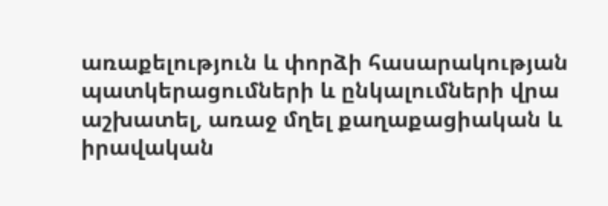առաքելություն և փորձի հասարակության պատկերացումների և ընկալումների վրա աշխատել, առաջ մղել քաղաքացիական և իրավական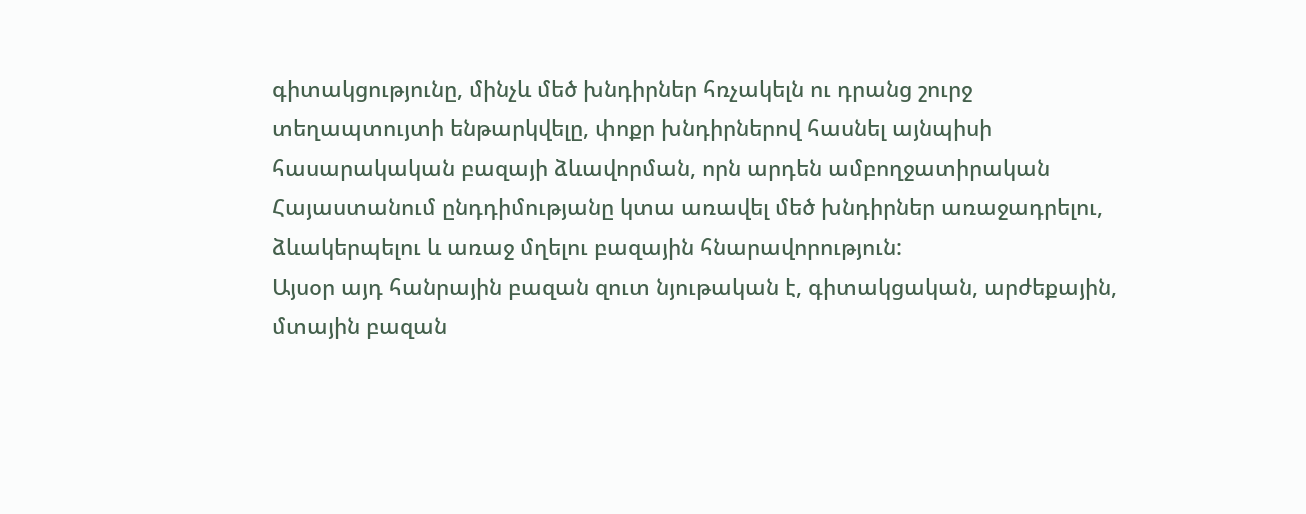գիտակցությունը, մինչև մեծ խնդիրներ հռչակելն ու դրանց շուրջ տեղապտույտի ենթարկվելը, փոքր խնդիրներով հասնել այնպիսի հասարակական բազայի ձևավորման, որն արդեն ամբողջատիրական Հայաստանում ընդդիմությանը կտա առավել մեծ խնդիրներ առաջադրելու, ձևակերպելու և առաջ մղելու բազային հնարավորություն:
Այսօր այդ հանրային բազան զուտ նյութական է, գիտակցական, արժեքային, մտային բազան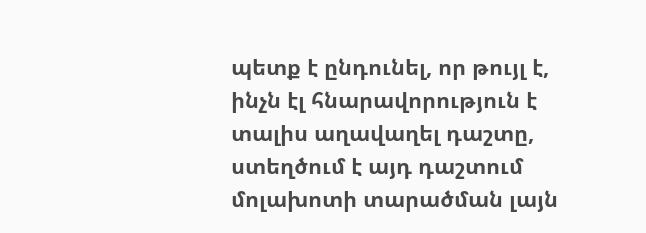պետք է ընդունել, որ թույլ է, ինչն էլ հնարավորություն է տալիս աղավաղել դաշտը, ստեղծում է այդ դաշտում մոլախոտի տարածման լայն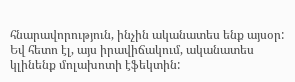հնարավորություն, ինչին ականատես ենք այսօր: Եվ հետո էլ, այս իրավիճակում, ականատես կլինենք մոլախոտի էֆեկտին: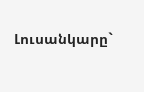Լուսանկարը`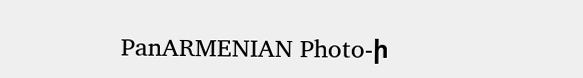PanARMENIAN Photo-ի